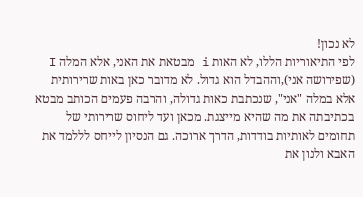לא נכון!
לפי התיאוריות הללו, לא האות i מבטאת את האני, אלא המלה I (שפירושה אני),וההבדל הוא גדול. לא מדובר כאן באות שרירותית אלא במלה "אני", שנכתבת כאות גדולה, והרבה פעמים הכותב מבטא בכתיבתה את מה שהיא מייצגת. מכאן ועד ליחוס שרירותי של תחומים לאותיות בודדות, הדרך ארוכה. גם הנסיון לייחס לללמד את האבא ולנון את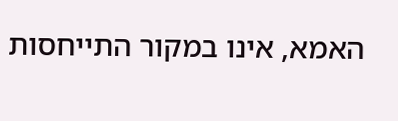האמא, אינו במקור התייחסות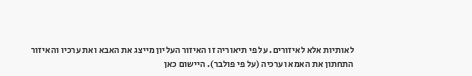לאותיות אלא לאיזורים. על פי תיאוריה זו האיזור העליון מייצג את האבא ואת ערכיו והאיזור התחתון את האמא וערכיה (על פי פולבר). היישום כאן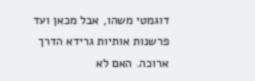דוגמטי משהו, אבל מכאן ועד פרשנות אותיות גרידא הדרך ארוכה. האם לא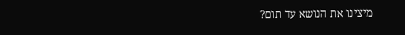מיצינו את הנושא עד תום?